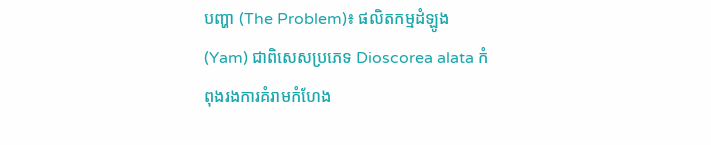បញ្ហា (The Problem)៖ ផលិតកម្មដំឡូង (Yam) ជាពិសេសប្រភេទ Dioscorea alata កំពុងរងការគំរាមកំហែង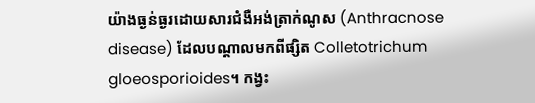យ៉ាងធ្ងន់ធ្ងរដោយសារជំងឺអង់ត្រាក់ណូស (Anthracnose disease) ដែលបណ្តាលមកពីផ្សិត Colletotrichum gloeosporioides។ កង្វះ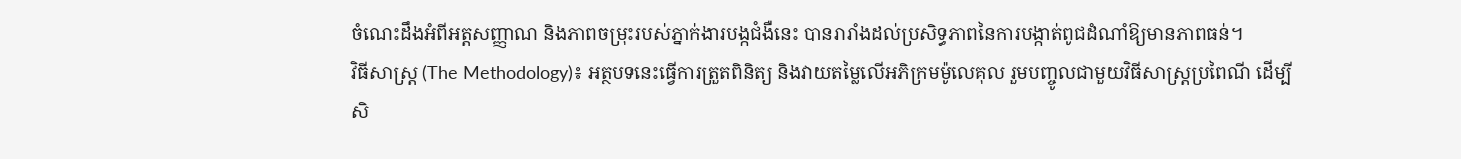ចំណេះដឹងអំពីអត្តសញ្ញាណ និងភាពចម្រុះរបស់ភ្នាក់ងារបង្កជំងឺនេះ បានរារាំងដល់ប្រសិទ្ធភាពនៃការបង្កាត់ពូជដំណាំឱ្យមានភាពធន់។
វិធីសាស្ត្រ (The Methodology)៖ អត្ថបទនេះធ្វើការត្រួតពិនិត្យ និងវាយតម្លៃលើអភិក្រមម៉ូលេគុល រួមបញ្ចូលជាមួយវិធីសាស្ត្រប្រពៃណី ដើម្បីសិ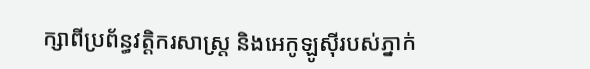ក្សាពីប្រព័ន្ធវត្តិករសាស្ត្រ និងអេកូឡូស៊ីរបស់ភ្នាក់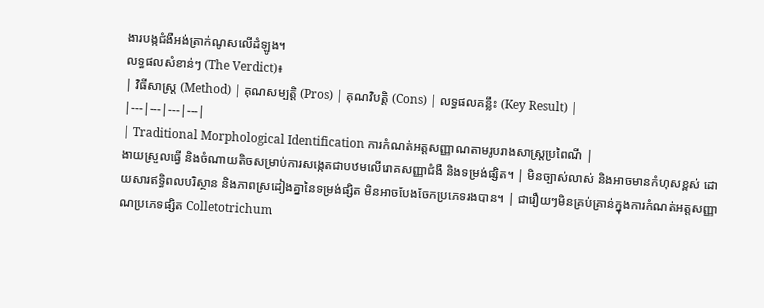ងារបង្កជំងឺអង់ត្រាក់ណូសលើដំឡូង។
លទ្ធផលសំខាន់ៗ (The Verdict)៖
| វិធីសាស្ត្រ (Method) | គុណសម្បត្តិ (Pros) | គុណវិបត្តិ (Cons) | លទ្ធផលគន្លឹះ (Key Result) |
|---|---|---|---|
| Traditional Morphological Identification ការកំណត់អត្តសញ្ញាណតាមរូបរាងសាស្ត្រប្រពៃណី |
ងាយស្រួលធ្វើ និងចំណាយតិចសម្រាប់ការសង្កេតជាបឋមលើរោគសញ្ញាជំងឺ និងទម្រង់ផ្សិត។ | មិនច្បាស់លាស់ និងអាចមានកំហុសខ្ពស់ ដោយសារឥទ្ធិពលបរិស្ថាន និងភាពស្រដៀងគ្នានៃទម្រង់ផ្សិត មិនអាចបែងចែកប្រភេទរងបាន។ | ជារឿយៗមិនគ្រប់គ្រាន់ក្នុងការកំណត់អត្តសញ្ញាណប្រភេទផ្សិត Colletotrichum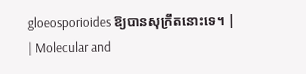gloeosporioides ឱ្យបានសុក្រឹតនោះទេ។ |
| Molecular and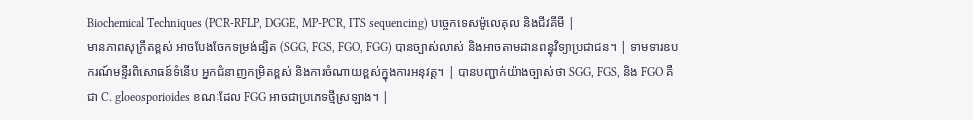Biochemical Techniques (PCR-RFLP, DGGE, MP-PCR, ITS sequencing) បច្ចេកទេសម៉ូលេគុល និងជីវគីមី |
មានភាពសុក្រឹតខ្ពស់ អាចបែងចែកទម្រង់ផ្សិត (SGG, FGS, FGO, FGG) បានច្បាស់លាស់ និងអាចតាមដានពន្ធុវិទ្យាប្រជាជន។ | ទាមទារឧបករណ៍មន្ទីរពិសោធន៍ទំនើប អ្នកជំនាញកម្រិតខ្ពស់ និងការចំណាយខ្ពស់ក្នុងការអនុវត្ត។ | បានបញ្ជាក់យ៉ាងច្បាស់ថា SGG, FGS, និង FGO គឺជា C. gloeosporioides ខណៈដែល FGG អាចជាប្រភេទថ្មីស្រឡាង។ |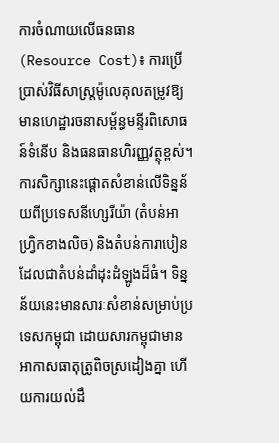ការចំណាយលើធនធាន (Resource Cost)៖ ការប្រើប្រាស់វិធីសាស្ត្រម៉ូលេគុលតម្រូវឱ្យមានហេដ្ឋារចនាសម្ព័ន្ធមន្ទីរពិសោធន៍ទំនើប និងធនធានហិរញ្ញវត្ថុខ្ពស់។
ការសិក្សានេះផ្តោតសំខាន់លើទិន្នន័យពីប្រទេសនីហ្សេរីយ៉ា (តំបន់អាហ្វ្រិកខាងលិច) និងតំបន់ការាបៀន ដែលជាតំបន់ដាំដុះដំឡូងដ៏ធំ។ ទិន្នន័យនេះមានសារៈសំខាន់សម្រាប់ប្រទេសកម្ពុជា ដោយសារកម្ពុជាមានអាកាសធាតុត្រូពិចស្រដៀងគ្នា ហើយការយល់ដឹ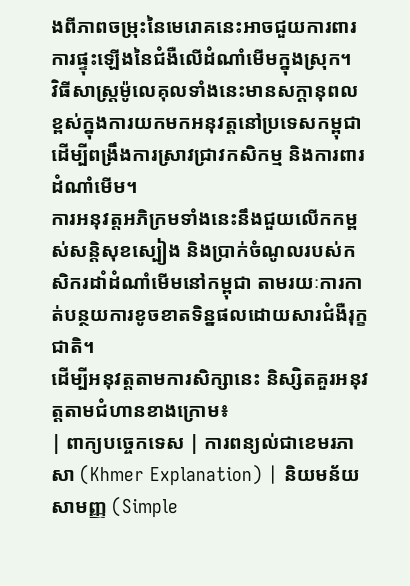ងពីភាពចម្រុះនៃមេរោគនេះអាចជួយការពារការផ្ទុះឡើងនៃជំងឺលើដំណាំមើមក្នុងស្រុក។
វិធីសាស្ត្រម៉ូលេគុលទាំងនេះមានសក្តានុពលខ្ពស់ក្នុងការយកមកអនុវត្តនៅប្រទេសកម្ពុជា ដើម្បីពង្រឹងការស្រាវជ្រាវកសិកម្ម និងការពារដំណាំមើម។
ការអនុវត្តអភិក្រមទាំងនេះនឹងជួយលើកកម្ពស់សន្តិសុខស្បៀង និងប្រាក់ចំណូលរបស់កសិករដាំដំណាំមើមនៅកម្ពុជា តាមរយៈការកាត់បន្ថយការខូចខាតទិន្នផលដោយសារជំងឺរុក្ខជាតិ។
ដើម្បីអនុវត្តតាមការសិក្សានេះ និស្សិតគួរអនុវត្តតាមជំហានខាងក្រោម៖
| ពាក្យបច្ចេកទេស | ការពន្យល់ជាខេមរភាសា (Khmer Explanation) | និយមន័យសាមញ្ញ (Simple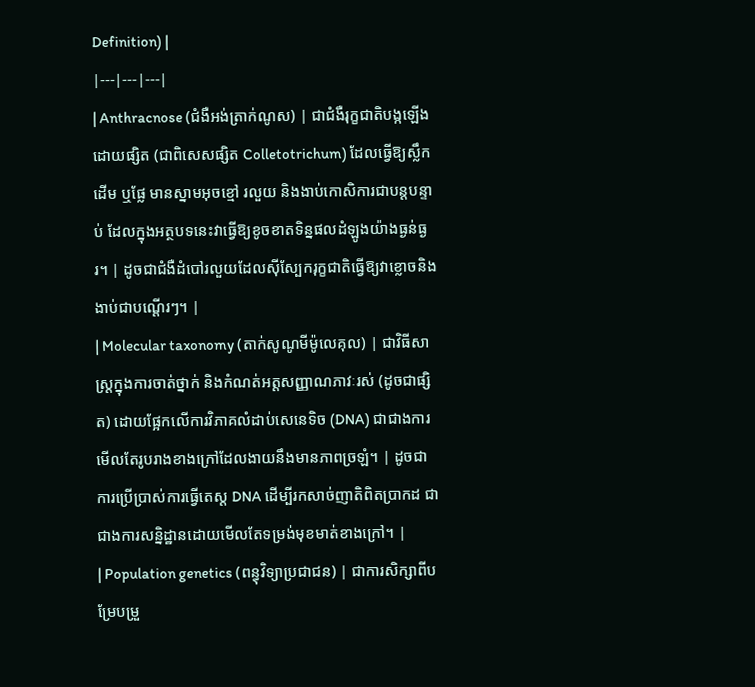Definition) |
|---|---|---|
| Anthracnose (ជំងឺអង់ត្រាក់ណូស) | ជាជំងឺរុក្ខជាតិបង្កឡើងដោយផ្សិត (ជាពិសេសផ្សិត Colletotrichum) ដែលធ្វើឱ្យស្លឹក ដើម ឬផ្លែ មានស្នាមអុចខ្មៅ រលួយ និងងាប់កោសិការជាបន្តបន្ទាប់ ដែលក្នុងអត្ថបទនេះវាធ្វើឱ្យខូចខាតទិន្នផលដំឡូងយ៉ាងធ្ងន់ធ្ងរ។ | ដូចជាជំងឺដំបៅរលួយដែលស៊ីស្បែករុក្ខជាតិធ្វើឱ្យវាខ្លោចនិងងាប់ជាបណ្តើរៗ។ |
| Molecular taxonomy (តាក់សូណូមីម៉ូលេគុល) | ជាវិធីសាស្ត្រក្នុងការចាត់ថ្នាក់ និងកំណត់អត្តសញ្ញាណភាវៈរស់ (ដូចជាផ្សិត) ដោយផ្អែកលើការវិភាគលំដាប់សេនេទិច (DNA) ជាជាងការមើលតែរូបរាងខាងក្រៅដែលងាយនឹងមានភាពច្រឡំ។ | ដូចជាការប្រើប្រាស់ការធ្វើតេស្ត DNA ដើម្បីរកសាច់ញាតិពិតប្រាកដ ជាជាងការសន្និដ្ឋានដោយមើលតែទម្រង់មុខមាត់ខាងក្រៅ។ |
| Population genetics (ពន្ធុវិទ្យាប្រជាជន) | ជាការសិក្សាពីបម្រែបម្រួ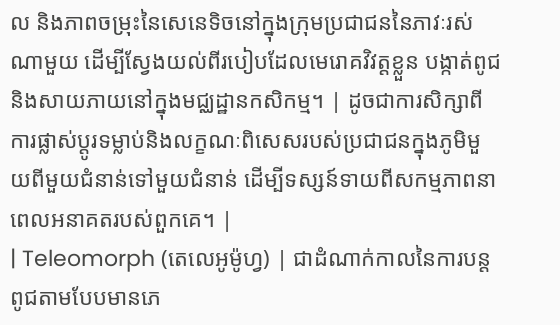ល និងភាពចម្រុះនៃសេនេទិចនៅក្នុងក្រុមប្រជាជននៃភាវៈរស់ណាមួយ ដើម្បីស្វែងយល់ពីរបៀបដែលមេរោគវិវត្តខ្លួន បង្កាត់ពូជ និងសាយភាយនៅក្នុងមជ្ឈដ្ឋានកសិកម្ម។ | ដូចជាការសិក្សាពីការផ្លាស់ប្តូរទម្លាប់និងលក្ខណៈពិសេសរបស់ប្រជាជនក្នុងភូមិមួយពីមួយជំនាន់ទៅមួយជំនាន់ ដើម្បីទស្សន៍ទាយពីសកម្មភាពនាពេលអនាគតរបស់ពួកគេ។ |
| Teleomorph (តេលេអូម៉ូហ្វ) | ជាដំណាក់កាលនៃការបន្តពូជតាមបែបមានភេ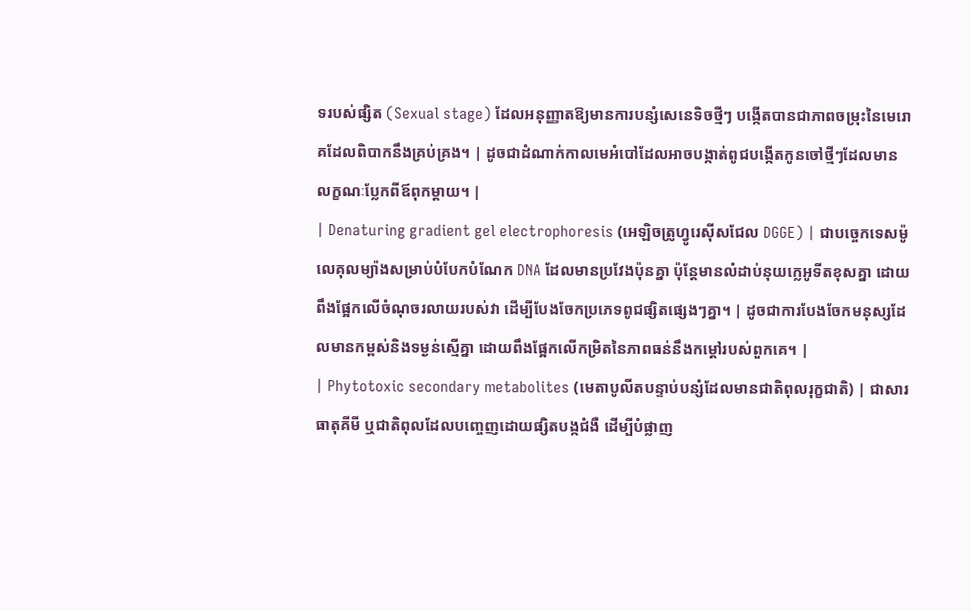ទរបស់ផ្សិត (Sexual stage) ដែលអនុញ្ញាតឱ្យមានការបន្សំសេនេទិចថ្មីៗ បង្កើតបានជាភាពចម្រុះនៃមេរោគដែលពិបាកនឹងគ្រប់គ្រង។ | ដូចជាដំណាក់កាលមេអំបៅដែលអាចបង្កាត់ពូជបង្កើតកូនចៅថ្មីៗដែលមានលក្ខណៈប្លែកពីឪពុកម្តាយ។ |
| Denaturing gradient gel electrophoresis (អេឡិចត្រូហ្វូរេស៊ីសជែល DGGE) | ជាបច្ចេកទេសម៉ូលេគុលម្យ៉ាងសម្រាប់បំបែកបំណែក DNA ដែលមានប្រវែងប៉ុនគ្នា ប៉ុន្តែមានលំដាប់នុយក្លេអូទីតខុសគ្នា ដោយពឹងផ្អែកលើចំណុចរលាយរបស់វា ដើម្បីបែងចែកប្រភេទពូជផ្សិតផ្សេងៗគ្នា។ | ដូចជាការបែងចែកមនុស្សដែលមានកម្ពស់និងទម្ងន់ស្មើគ្នា ដោយពឹងផ្អែកលើកម្រិតនៃភាពធន់នឹងកម្តៅរបស់ពួកគេ។ |
| Phytotoxic secondary metabolites (មេតាបូលីតបន្ទាប់បន្សំដែលមានជាតិពុលរុក្ខជាតិ) | ជាសារធាតុគីមី ឬជាតិពុលដែលបញ្ចេញដោយផ្សិតបង្កជំងឺ ដើម្បីបំផ្លាញ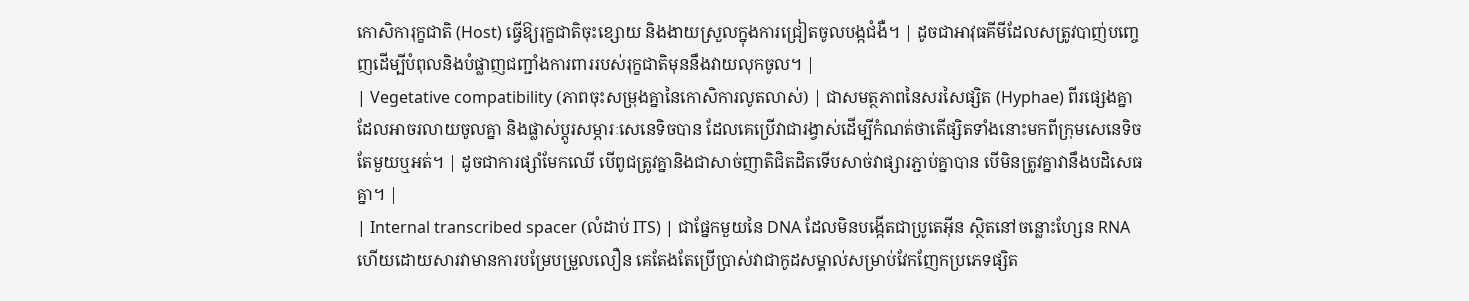កោសិការុក្ខជាតិ (Host) ធ្វើឱ្យរុក្ខជាតិចុះខ្សោយ និងងាយស្រួលក្នុងការជ្រៀតចូលបង្កជំងឺ។ | ដូចជាអាវុធគីមីដែលសត្រូវបាញ់បញ្ចេញដើម្បីបំពុលនិងបំផ្លាញជញ្ជាំងការពាររបស់រុក្ខជាតិមុននឹងវាយលុកចូល។ |
| Vegetative compatibility (ភាពចុះសម្រុងគ្នានៃកោសិការលូតលាស់) | ជាសមត្ថភាពនៃសរសៃផ្សិត (Hyphae) ពីរផ្សេងគ្នាដែលអាចរលាយចូលគ្នា និងផ្លាស់ប្តូរសម្ភារៈសេនេទិចបាន ដែលគេប្រើវាជារង្វាស់ដើម្បីកំណត់ថាតើផ្សិតទាំងនោះមកពីក្រុមសេនេទិចតែមួយឬអត់។ | ដូចជាការផ្សាំមែកឈើ បើពូជត្រូវគ្នានិងជាសាច់ញាតិជិតដិតទើបសាច់វាផ្សារភ្ជាប់គ្នាបាន បើមិនត្រូវគ្នាវានឹងបដិសេធគ្នា។ |
| Internal transcribed spacer (លំដាប់ ITS) | ជាផ្នែកមួយនៃ DNA ដែលមិនបង្កើតជាប្រូតេអ៊ីន ស្ថិតនៅចន្លោះហ្សែន RNA ហើយដោយសារវាមានការបម្រែបម្រួលលឿន គេតែងតែប្រើប្រាស់វាជាកូដសម្គាល់សម្រាប់វែកញែកប្រភេទផ្សិត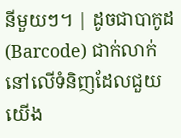នីមួយៗ។ | ដូចជាបាកូដ (Barcode) ជាក់លាក់នៅលើទំនិញដែលជួយយើង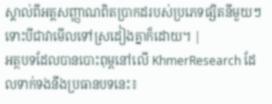ស្គាល់ពីអត្តសញ្ញាណពិតប្រាកដរបស់ប្រភេទផ្សិតនីមួយៗ ទោះបីជាវាមើលទៅស្រដៀងគ្នាក៏ដោយ។ |
អត្ថបទដែលបានបោះពុម្ពនៅលើ KhmerResearch ដែលទាក់ទងនឹងប្រធានបទនេះ៖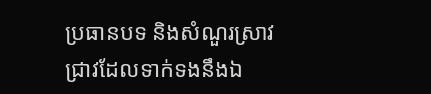ប្រធានបទ និងសំណួរស្រាវជ្រាវដែលទាក់ទងនឹងឯ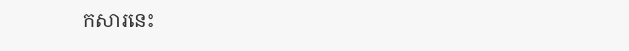កសារនេះ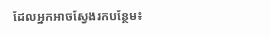ដែលអ្នកអាចស្វែងរកបន្ថែម៖